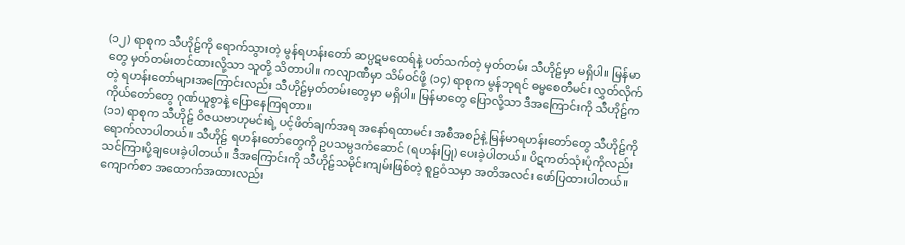(၁၂) ရာစုက သီဟိုဠ်ကို ရောက်သွားတဲ့ မွန်ရဟန်းတော် ဆပ္ပဋမထေရ်နဲ့ ပတ်သက်တဲ့ မှတ်တမ်း သီဟိုဠ်မှာ မရှိပါ။ မြန်မာတွေ မှတ်တမ်းတင်ထားလို့သာ သူတို့ သိတာပါ။ ကလျာဏီမှာ သိမ်ဝင်ဖို့ (၁၄) ရာစုက မွန်ဘုရင် ဓမ္မစေတီမင်း လွှတ်လိုက်တဲ့ ရဟန်းတော်များအကြောင်းလည်း သီဟိုဠ်မှတ်တမ်းတွေမှာ မရှိပါ။ မြန်မာတွေ ပြောလို့သာ ဒီအကြောင်းကို သီဟိုဠ်က ကိုယ်တော်တွေ ဂုဏ်ယူစွာနဲ့ ပြောနေကြရတာ။
(၁၁) ရာစုက သီဟိုဠ် ဝိဇယဗာဟုမင်းရဲ့ ပင့်ဖိတ်ချက်အရ အနော်ရထာမင်း အစီအစဉ်နဲ့ မြန်မာရဟန်းတော်တွေ သီဟိုဠ်ကို ရောက်လာပါတယ်။ သီဟိုဠ် ရဟန်းတော်တွေကို ဥပသမ္ပဒကံဆောင် (ရဟန်းပြု) ပေးခဲ့ပါတယ်။ ပိဋကတ်သုံးပုံကိုလည်း သင်ကြားပို့ချပေးခဲ့ပါတယ်။ ဒီအကြောင်းကို သီဟိုဠ်သမိုင်းကျမ်းဖြစ်တဲ့ စူဠဝံသမှာ အတိအလင်း ဖော်ပြထားပါတယ်။ ကျောက်စာ အထောက်အထားလည်း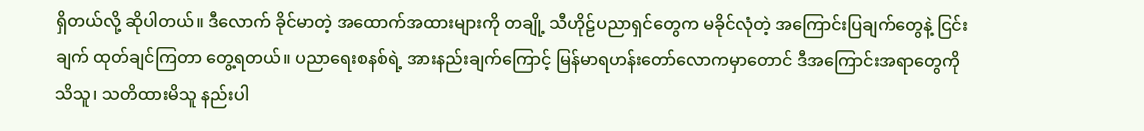ရှိတယ်လို့ ဆိုပါတယ်။ ဒီလောက် ခိုင်မာတဲ့ အထောက်အထားများကို တချို့ သီဟိုဠ်ပညာရှင်တွေက မခိုင်လုံတဲ့ အကြောင်းပြချက်တွေနဲ့ ငြင်းချက် ထုတ်ချင်ကြတာ တွေ့ရတယ်။ ပညာရေးစနစ်ရဲ့ အားနည်းချက်ကြောင့် မြန်မာရဟန်းတော်လောကမှာတောင် ဒီအကြောင်းအရာတွေကို သိသူ၊ သတိထားမိသူ နည်းပါ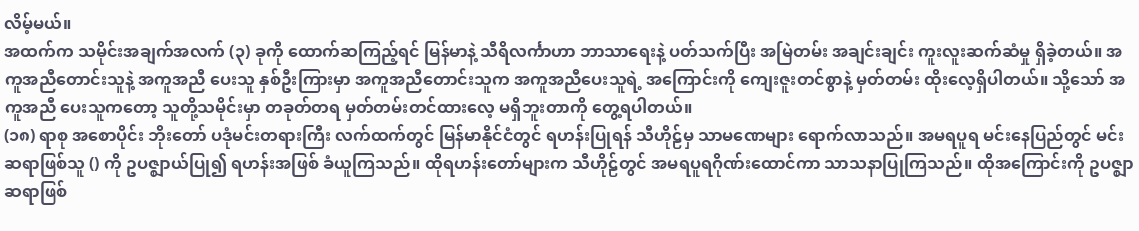လိမ့်မယ်။
အထက်က သမိုင်းအချက်အလက် (၃) ခုကို ထောက်ဆကြည့်ရင် မြန်မာနဲ့ သီရိလင်္ကာဟာ ဘာသာရေးနဲ့ ပတ်သက်ပြီး အမြဲတမ်း အချင်းချင်း ကူးလူးဆက်ဆံမှု ရှိခဲ့တယ်။ အကူအညီတောင်းသူနဲ့ အကူအညီ ပေးသူ နှစ်ဦးကြားမှာ အကူအညီတောင်းသူက အကူအညီပေးသူရဲ့ အကြောင်းကို ကျေးဇူးတင်စွာနဲ့ မှတ်တမ်း ထိုးလေ့ရှိပါတယ်။ သို့သော် အကူအညီ ပေးသူကတော့ သူတို့သမိုင်းမှာ တခုတ်တရ မှတ်တမ်းတင်ထားလေ့ မရှိဘူးတာကို တွေ့ရပါတယ်။
(၁၈) ရာစု အစောပိုင်း ဘိုးတော် ပဒုံမင်းတရားကြီး လက်ထက်တွင် မြန်မာနိုင်ငံတွင် ရဟန်းပြုရန် သီဟိုဠ်မှ သာမဏေများ ရောက်လာသည်။ အမရပူရ မင်းနေပြည်တွင် မင်းဆရာဖြစ်သူ () ကို ဥပဇ္ဈာယ်ပြု၍ ရဟန်းအဖြစ် ခံယူကြသည်။ ထိုရဟန်းတော်များက သီဟိုဠ်တွင် အမရပူရဂိုဏ်းထောင်ကာ သာသနာပြုကြသည်။ ထိုအကြောင်းကို ဥပဇ္ဈာဆရာဖြစ်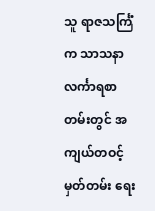သူ ရာဇသင်္ကြံက သာသနာလင်္ကာရစာတမ်းတွင် အကျယ်တဝင့် မှတ်တမ်း ရေး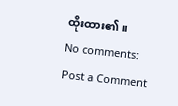ထိုးထား၏။
No comments:
Post a Comment